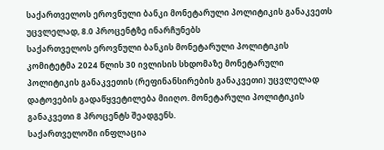საქართველოს ეროვნული ბანკი მონეტარული პოლიტიკის განაკვეთს უცვლელად, 8.0 პროცენტზე ინარჩუნებს
საქართველოს ეროვნული ბანკის მონეტარული პოლიტიკის კომიტეტმა 2024 წლის 30 ივლისის სხდომაზე მონეტარული პოლიტიკის განაკვეთის (რეფინანსირების განაკვეთი) უცვლელად დატოვების გადაწყვეტილება მიიღო. მონეტარული პოლიტიკის განაკვეთი 8 პროცენტს შეადგენს.
საქართველოში ინფლაცია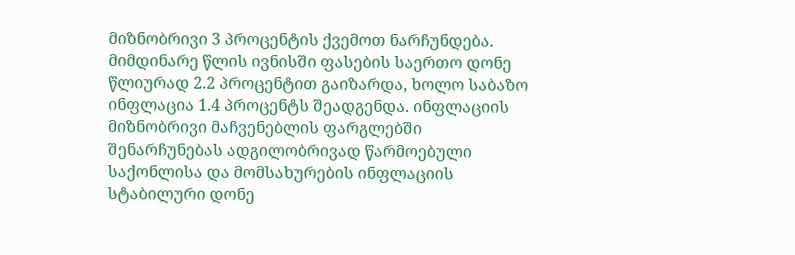მიზნობრივი 3 პროცენტის ქვემოთ ნარჩუნდება. მიმდინარე წლის ივნისში ფასების საერთო დონე წლიურად 2.2 პროცენტით გაიზარდა, ხოლო საბაზო ინფლაცია 1.4 პროცენტს შეადგენდა. ინფლაციის მიზნობრივი მაჩვენებლის ფარგლებში შენარჩუნებას ადგილობრივად წარმოებული საქონლისა და მომსახურების ინფლაციის სტაბილური დონე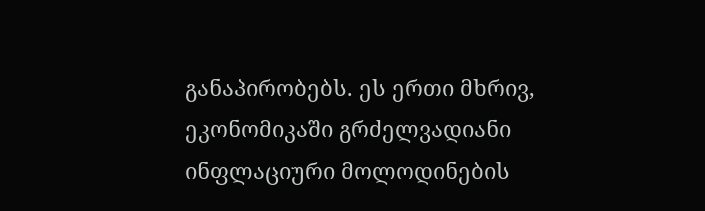განაპირობებს. ეს ერთი მხრივ, ეკონომიკაში გრძელვადიანი ინფლაციური მოლოდინების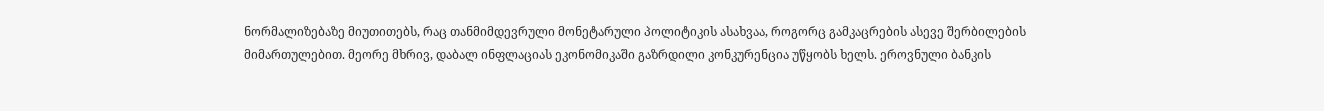ნორმალიზებაზე მიუთითებს, რაც თანმიმდევრული მონეტარული პოლიტიკის ასახვაა, როგორც გამკაცრების ასევე შერბილების მიმართულებით. მეორე მხრივ, დაბალ ინფლაციას ეკონომიკაში გაზრდილი კონკურენცია უწყობს ხელს. ეროვნული ბანკის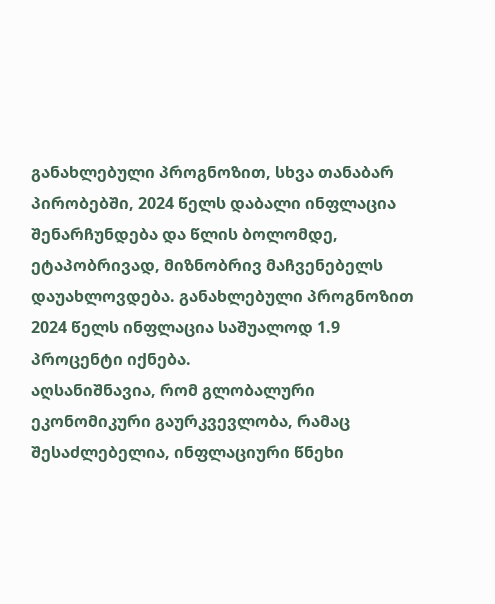განახლებული პროგნოზით, სხვა თანაბარ პირობებში, 2024 წელს დაბალი ინფლაცია შენარჩუნდება და წლის ბოლომდე, ეტაპობრივად, მიზნობრივ მაჩვენებელს დაუახლოვდება. განახლებული პროგნოზით 2024 წელს ინფლაცია საშუალოდ 1.9 პროცენტი იქნება.
აღსანიშნავია, რომ გლობალური ეკონომიკური გაურკვევლობა, რამაც შესაძლებელია, ინფლაციური წნეხი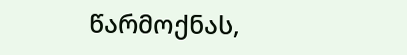წარმოქნას,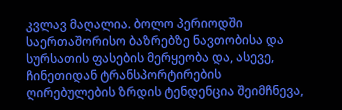კვლავ მაღალია. ბოლო პერიოდში საერთაშორისო ბაზრებზე ნავთობისა და სურსათის ფასების მერყეობა და, ასევე, ჩინეთიდან ტრანსპორტირების ღირებულების ზრდის ტენდენცია შეიმჩნევა,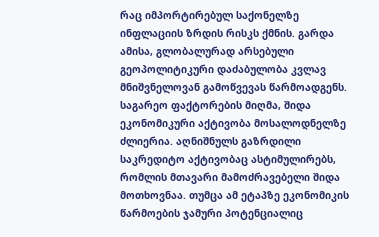რაც იმპორტირებულ საქონელზე ინფლაციის ზრდის რისკს ქმნის. გარდა ამისა, გლობალურად არსებული გეოპოლიტიკური დაძაბულობა კვლავ მნიშვნელოვან გამოწვევას წარმოადგენს. საგარეო ფაქტორების მიღმა, შიდა ეკონომიკური აქტივობა მოსალოდნელზე ძლიერია. აღნიშნულს გაზრდილი საკრედიტო აქტივობაც ასტიმულირებს, რომლის მთავარი მამოძრავებელი შიდა მოთხოვნაა. თუმცა ამ ეტაპზე ეკონომიკის წარმოების ჯამური პოტენციალიც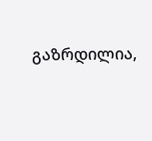გაზრდილია,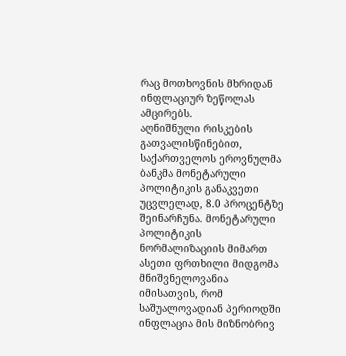რაც მოთხოვნის მხრიდან ინფლაციურ ზეწოლას ამცირებს.
აღნიშნული რისკების გათვალისწინებით, საქართველოს ეროვნულმა ბანკმა მონეტარული პოლიტიკის განაკვეთი უცვლელად, 8.0 პროცენტზე შეინარჩუნა. მონეტარული პოლიტიკის ნორმალიზაციის მიმართ ასეთი ფრთხილი მიდგომა მნიშვნელოვანია იმისათვის, რომ საშუალოვადიან პერიოდში ინფლაცია მის მიზნობრივ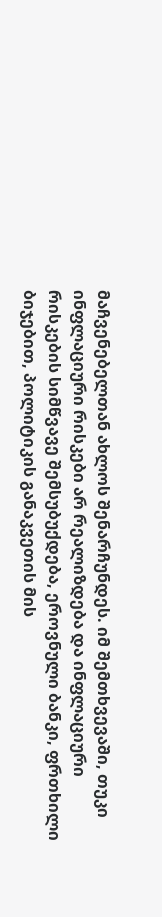მაჩვენებელთან ახლოს შენარჩუნდეს. იმ შემთხვევაში, თუკი ინფლაციური რისკები არ რეალიზდება და ინფლაციური რისკების სიმწვავე შემსუბუქდება, ეროვნული ბანკი, ფრთხილი ბიჯებით, პოლიტიკის განაკვეთის მის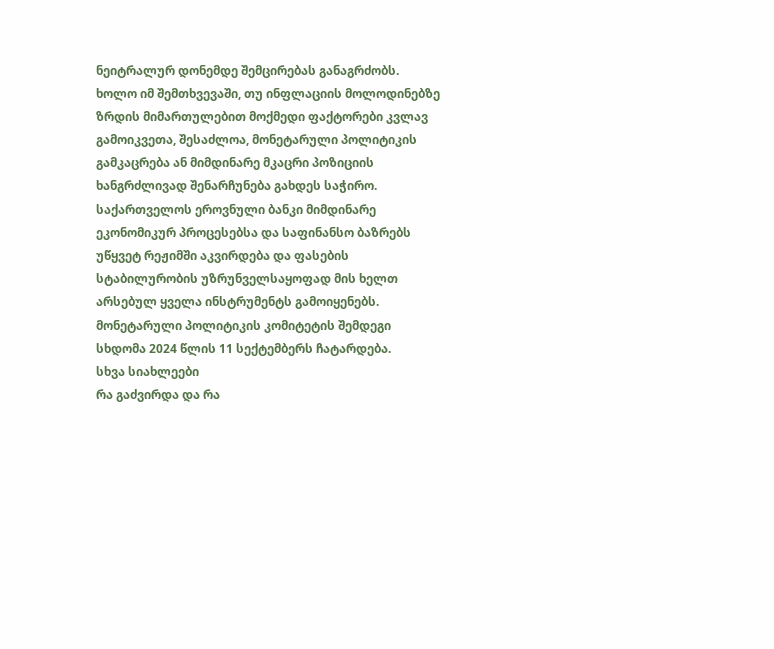ნეიტრალურ დონემდე შემცირებას განაგრძობს. ხოლო იმ შემთხვევაში, თუ ინფლაციის მოლოდინებზე ზრდის მიმართულებით მოქმედი ფაქტორები კვლავ გამოიკვეთა, შესაძლოა, მონეტარული პოლიტიკის გამკაცრება ან მიმდინარე მკაცრი პოზიციის ხანგრძლივად შენარჩუნება გახდეს საჭირო.
საქართველოს ეროვნული ბანკი მიმდინარე ეკონომიკურ პროცესებსა და საფინანსო ბაზრებს უწყვეტ რეჟიმში აკვირდება და ფასების სტაბილურობის უზრუნველსაყოფად მის ხელთ არსებულ ყველა ინსტრუმენტს გამოიყენებს.
მონეტარული პოლიტიკის კომიტეტის შემდეგი სხდომა 2024 წლის 11 სექტემბერს ჩატარდება.
სხვა სიახლეები
რა გაძვირდა და რა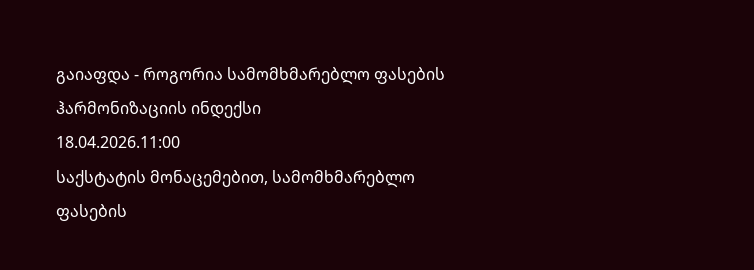გაიაფდა - როგორია სამომხმარებლო ფასების ჰარმონიზაციის ინდექსი
18.04.2026.11:00
საქსტატის მონაცემებით, სამომხმარებლო ფასების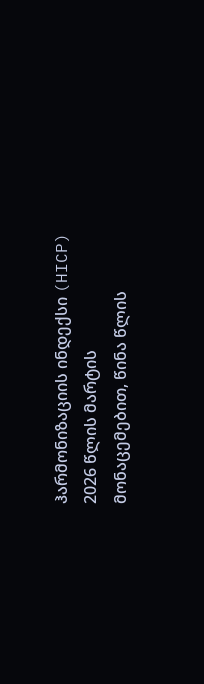ჰარმონიზაციის ინდექსი (HICP) 2026 წლის მარტის მონაცემებით, წინა წლის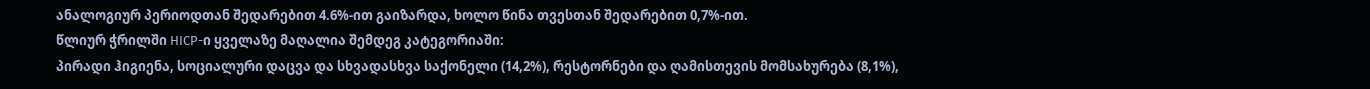ანალოგიურ პერიოდთან შედარებით 4.6%-ით გაიზარდა, ხოლო წინა თვესთან შედარებით 0,7%-ით.
წლიურ ჭრილში HICP-ი ყველაზე მაღალია შემდეგ კატეგორიაში:
პირადი ჰიგიენა, სოციალური დაცვა და სხვადასხვა საქონელი (14,2%), რესტორნები და ღამისთევის მომსახურება (8,1%),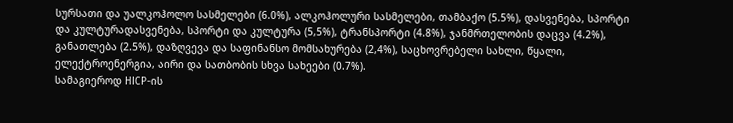სურსათი და უალკოჰოლო სასმელები (6.0%), ალკოჰოლური სასმელები, თამბაქო (5.5%), დასვენება, სპორტი და კულტურადასვენება, სპორტი და კულტურა (5,5%), ტრანსპორტი (4.8%), ჯანმრთელობის დაცვა (4.2%), განათლება (2.5%), დაზღვევა და საფინანსო მომსახურება (2,4%), საცხოვრებელი სახლი, წყალი, ელექტროენერგია, აირი და სათბობის სხვა სახეები (0.7%).
სამაგიეროდ HICP-ის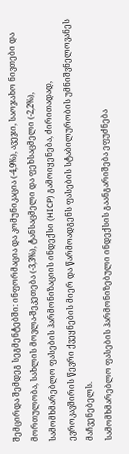შემცირდა შემდეგ სეგმენტებში: ინფორმაცია და კომუნიკაცია (-4,9%), ავეჯი, საოჯახო ნივთები და მორთულობა, სახლის მოვლა-შეკეთება (-3,3%), ტანსაცმელი და ფეხსაცმელი (-2,2%),
სამომხმარებლო ფასების ჰარმონიზაციის ინდექსი (HICP) გამოიყენება, ძირითადად, ევროკავშირის წევრი ქვეყნების მიერ და წარმოადგენს ფასების სტაბილურობის უმნიშვნელოვანეს მაჩვენებელს.
სამომხმარებლო ფასების ჰარმონიზებული ინდექსის გაანგარიშება ეფუძნება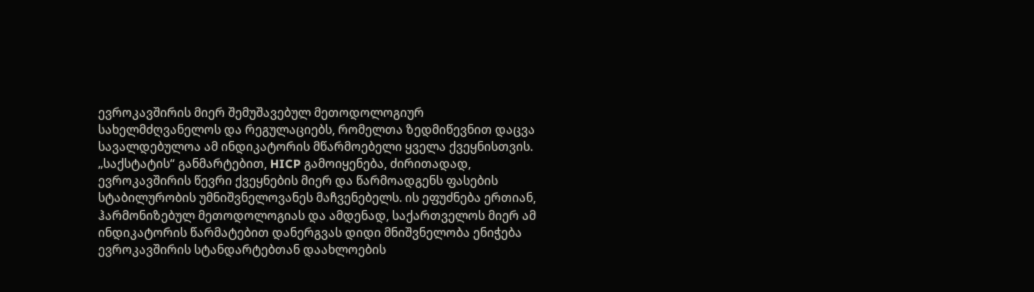ევროკავშირის მიერ შემუშავებულ მეთოდოლოგიურ სახელმძღვანელოს და რეგულაციებს, რომელთა ზედმიწევნით დაცვა სავალდებულოა ამ ინდიკატორის მწარმოებელი ყველა ქვეყნისთვის.
„საქსტატის“ განმარტებით, HICP გამოიყენება, ძირითადად, ევროკავშირის წევრი ქვეყნების მიერ და წარმოადგენს ფასების სტაბილურობის უმნიშვნელოვანეს მაჩვენებელს. ის ეფუძნება ერთიან, ჰარმონიზებულ მეთოდოლოგიას და ამდენად, საქართველოს მიერ ამ ინდიკატორის წარმატებით დანერგვას დიდი მნიშვნელობა ენიჭება ევროკავშირის სტანდარტებთან დაახლოების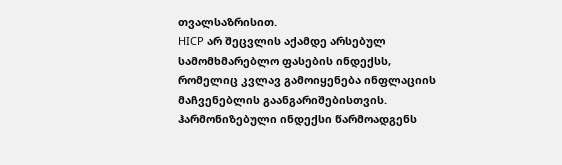თვალსაზრისით.
HICP არ შეცვლის აქამდე არსებულ სამომხმარებლო ფასების ინდექსს, რომელიც კვლავ გამოიყენება ინფლაციის მაჩვენებლის გაანგარიშებისთვის. ჰარმონიზებული ინდექსი წარმოადგენს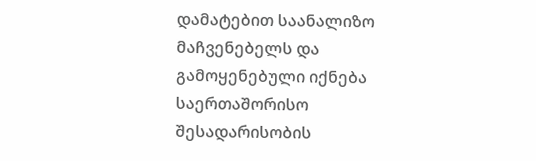დამატებით საანალიზო მაჩვენებელს და გამოყენებული იქნება საერთაშორისო შესადარისობის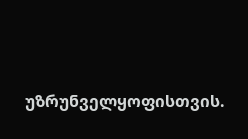უზრუნველყოფისთვის.